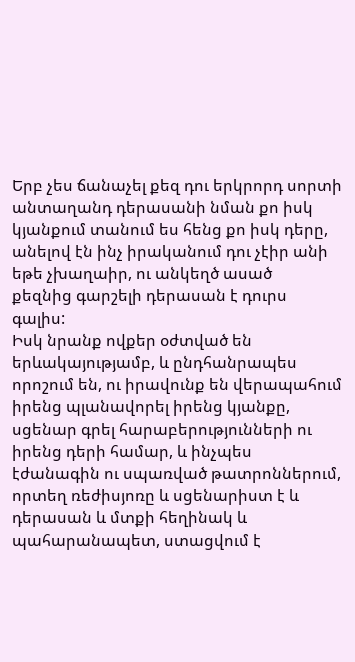Երբ չես ճանաչել քեզ դու երկրորդ սորտի անտաղանդ դերասանի նման քո իսկ կյանքում տանում ես հենց քո իսկ դերը, անելով էն ինչ իրականում դու չէիր անի եթե չխաղաիր, ու անկեղծ ասած
քեզնից գարշելի դերասան է դուրս գալիս:
Իսկ նրանք ովքեր օժտված են երևակայությամբ, և ընդհանրապես որոշում են, ու իրավունք են վերապահում իրենց պլանավորել իրենց կյանքը, սցենար գրել հարաբերությունների ու իրենց դերի համար, և ինչպես էժանագին ու սպառված թատրոններում, որտեղ ռեժիսյոռը և սցենարիստ է և դերասան և մտքի հեղինակ և պահարանապետ, ստացվում է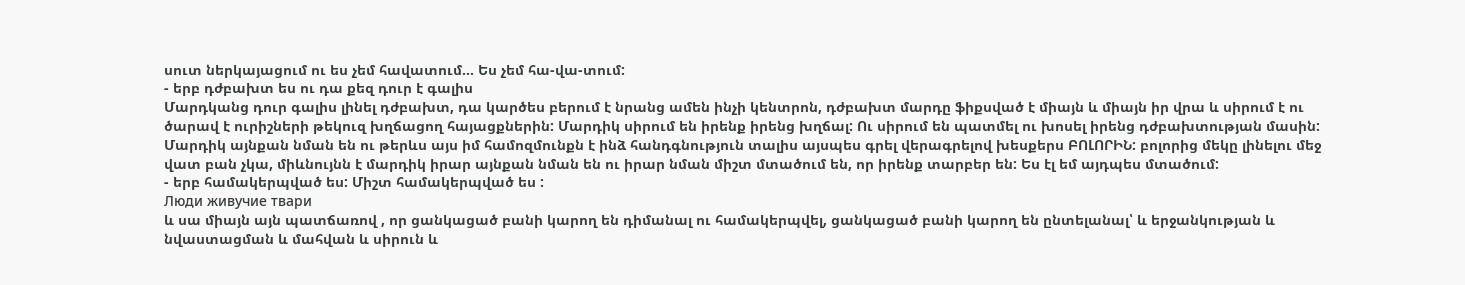սուտ ներկայացում ու ես չեմ հավատում... Ես չեմ հա-վա-տում:
- երբ դժբախտ ես ու դա քեզ դուր է գալիս
Մարդկանց դուր գալիս լինել դժբախտ, դա կարծես բերում է նրանց ամեն ինչի կենտրոն, դժբախտ մարդը ֆիքսված է միայն և միայն իր վրա և սիրում է ու ծարավ է ուրիշների թեկուզ խղճացող հայացքներին: Մարդիկ սիրում են իրենք իրենց խղճալ: Ու սիրում են պատմել ու խոսել իրենց դժբախտության մասին: Մարդիկ այնքան նման են ու թերևս այս իմ համոզմունքն է ինձ հանդգնություն տալիս այսպես գրել վերագրելով խեսքերս ԲՈԼՈՐԻՆ: բոլորից մեկը լինելու մեջ վատ բան չկա, միևնույնն է մարդիկ իրար այնքան նման են ու իրար նման միշտ մտածում են, որ իրենք տարբեր են: Ես էլ եմ այդպես մտածում:
- երբ համակերպված ես: Միշտ համակերպված ես :
Люди живучие твари
և սա միայն այն պատճառով , որ ցանկացած բանի կարող են դիմանալ ու համակերպվել, ցանկացած բանի կարող են ընտելանալ՝ և երջանկության և նվաստացման և մահվան և սիրուն և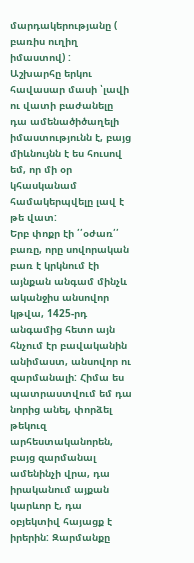մարդակերությանը ( բառիս ուղիղ իմաստով) :
Աշխարհը երկու հավասար մասի ՝լավի ու վատի բաժանելը դա ամենածիծաղելի իմաստությունն է, բայց միևնույնն է ես հուսով եմ, որ մի օր կհասկանամ համակերպվելը լավ է թե վատ:
Երբ փոքր էի ՛՛օժառ՛՛ բառը, որը սովորական բառ է կրկնում էի այնքան անգամ մինչև ականջիս անսովոր կթվա, 1425-րդ անգամից հետո այն հնչում էր բավականին անիմաստ, անսովոր ու զարմանալի: Հիմա ես պատրաստվում եմ դա նորից անել, փորձել թեկուզ արհեստականորեն, բայց զարմանալ ամենինչի վրա, դա իրականում այքան կարևոր է, դա օբյեկտիվ հայացք է իրերին: Զարմանքը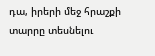դա, իրերի մեջ հրաշքի տարրը տեսնելու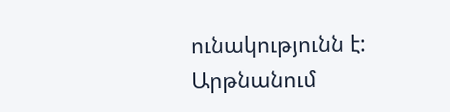ունակությունն է:
Արթնանում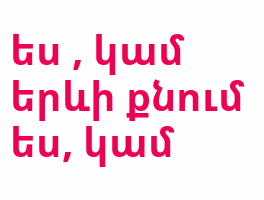ես , կամ երևի քնում ես, կամ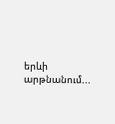երևի արթնանում...